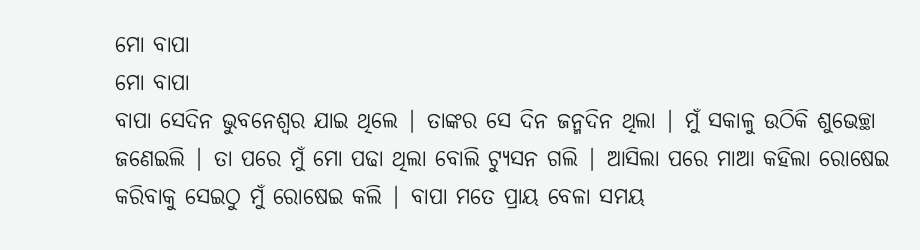ମୋ ବାପା
ମୋ ବାପା
ବାପା ସେଦିନ ଭୁବନେଶ୍ୱର ଯାଇ ଥିଲେ | ତାଙ୍କର ସେ ଦିନ ଜନ୍ମଦିନ ଥିଲା | ମୁଁ ସକାଳୁ ଉଠିକି ଶୁଭେଚ୍ଛା ଜଣେଇଲି | ତା ପରେ ମୁଁ ମୋ ପଢା ଥିଲା ବୋଲି ଟ୍ୟୁସନ ଗଲି | ଆସିଲା ପରେ ମାଆ କହିଲା ରୋଷେଇ କରିବାକୁ ସେଇଠୁ ମୁଁ ରୋଷେଇ କଲି | ବାପା ମତେ ପ୍ରାୟ ବେଳା ସମୟ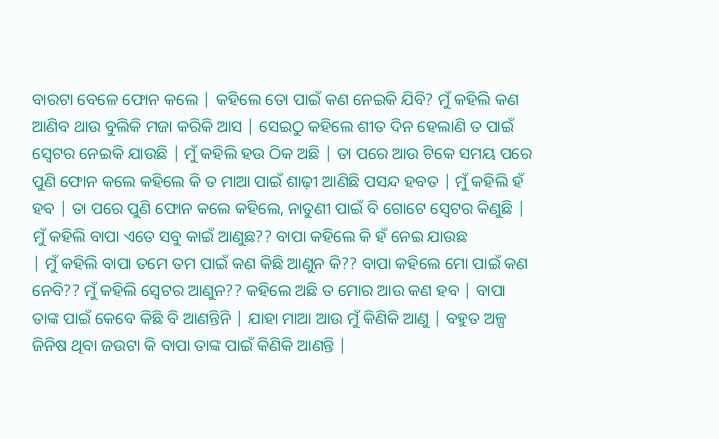ବାରଟା ବେଳେ ଫୋନ କଲେ | କହିଲେ ତୋ ପାଇଁ କଣ ନେଇକି ଯିବି? ମୁଁ କହିଲି କଣ ଆଣିବ ଥାଉ ବୁଲିକି ମଜା କରିକି ଆସ | ସେଇଠୁ କହିଲେ ଶୀତ ଦିନ ହେଲାଣି ତ ପାଇଁ ସ୍ଵେଟର ନେଇକି ଯାଉଛି | ମୁଁ କହିଲି ହଉ ଠିକ ଅଛି | ତା ପରେ ଆଉ ଟିକେ ସମୟ ପରେ ପୁଣି ଫୋନ କଲେ କହିଲେ କି ତ ମାଆ ପାଇଁ ଶାଢ଼ୀ ଆଣିଛି ପସନ୍ଦ ହବତ | ମୁଁ କହିଲି ହଁ ହବ | ତା ପରେ ପୁଣି ଫୋନ କଲେ କହିଲେ, ନାତୁଣୀ ପାଇଁ ବି ଗୋଟେ ସ୍ଵେଟର କିଣୁଛି | ମୁଁ କହିଲି ବାପା ଏତେ ସବୁ କାଇଁ ଆଣୁଛ?? ବାପା କହିଲେ କି ହଁ ନେଇ ଯାଉଛ
| ମୁଁ କହିଲି ବାପା ତମେ ତମ ପାଇଁ କଣ କିଛି ଆଣୁନ କି?? ବାପା କହିଲେ ମୋ ପାଇଁ କଣ ନେବି?? ମୁଁ କହିଲି ସ୍ଵେଟର ଆଣୁନ?? କହିଲେ ଅଛି ତ ମୋର ଆଉ କଣ ହବ | ବାପା ତାଙ୍କ ପାଇଁ କେବେ କିଛି ବି ଆଣନ୍ତିନି | ଯାହା ମାଆ ଆଉ ମୁଁ କିଣିକି ଆଣୁ | ବହୁତ ଅଳ୍ପ ଜିନିଷ ଥିବା ଜଉଟା କି ବାପା ତାଙ୍କ ପାଇଁ କିଣିକି ଆଣନ୍ତି |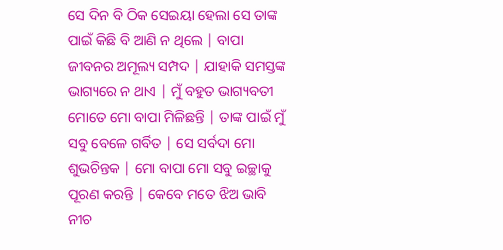ସେ ଦିନ ବି ଠିକ ସେଇୟା ହେଲା ସେ ତାଙ୍କ ପାଇଁ କିଛି ବି ଆଣି ନ ଥିଲେ | ବାପା ଜୀବନର ଅମୂଲ୍ୟ ସମ୍ପଦ | ଯାହାକି ସମସ୍ତଙ୍କ ଭାଗ୍ୟରେ ନ ଥାଏ | ମୁଁ ବହୁତ ଭାଗ୍ୟବତୀ ମୋତେ ମୋ ବାପା ମିଳିଛନ୍ତି | ତାଙ୍କ ପାଇଁ ମୁଁ ସବୁ ବେଳେ ଗର୍ବିତ | ସେ ସର୍ବଦା ମୋ ଶୁଭଚିନ୍ତକ | ମୋ ବାପା ମୋ ସବୁ ଇଚ୍ଛାକୁ ପୂରଣ କରନ୍ତି | କେବେ ମତେ ଝିଅ ଭାବି ନୀଚ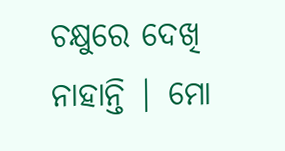ଚକ୍ଷୁରେ ଦେଖି ନାହାନ୍ତି | ମୋ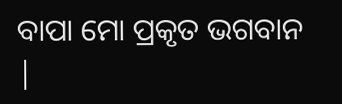ବାପା ମୋ ପ୍ରକୃତ ଭଗବାନ |